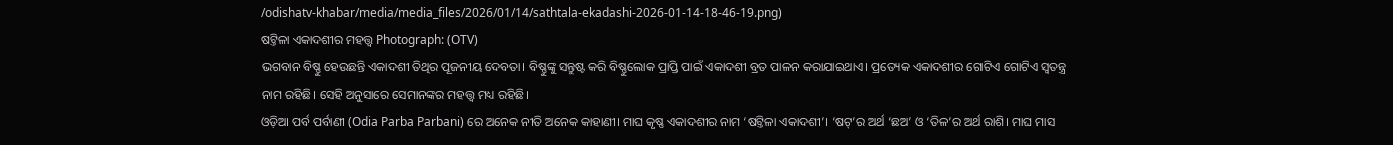/odishatv-khabar/media/media_files/2026/01/14/sathtala-ekadashi-2026-01-14-18-46-19.png)
ଷଟ୍ତିଳା ଏକାଦଶୀର ମହତ୍ତ୍ୱ Photograph: (OTV)
ଭଗବାନ ବିଷ୍ଣୁ ହେଉଛନ୍ତି ଏକାଦଶୀ ତିଥିର ପୂଜନୀୟ ଦେବତା। ବିଷ୍ଣୁଙ୍କୁ ସନ୍ତୁଷ୍ଟ କରି ବିଷ୍ଣୁଲୋକ ପ୍ରାପ୍ତି ପାଇଁ ଏକାଦଶୀ ବ୍ରତ ପାଳନ କରାଯାଇଥାଏ। ପ୍ରତ୍ୟେକ ଏକାଦଶୀର ଗୋଟିଏ ଗୋଟିଏ ସ୍ୱତନ୍ତ୍ର ନାମ ରହିଛି। ସେହି ଅନୁସାରେ ସେମାନଙ୍କର ମହତ୍ତ୍ୱ ମଧ୍ୟ ରହିଛି।
ଓଡ଼ିଆ ପର୍ବ ପର୍ବାଣୀ (Odia Parba Parbani) ରେ ଅନେକ ନୀତି ଅନେକ କାହାଣୀ। ମାଘ କୃଷ୍ଣ ଏକାଦଶୀର ନାମ ‘ଷଟ୍ତିଳା ଏକାଦଶୀ’। ‘ଷଟ୍’ର ଅର୍ଥ ‘ଛଅ’ ଓ ‘ତିଳ’ର ଅର୍ଥ ରାଶି। ମାଘ ମାସ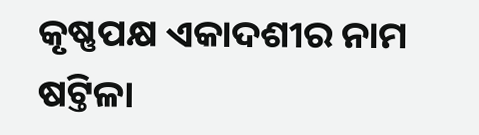କୃଷ୍ଣପକ୍ଷ ଏକାଦଶୀର ନାମ ଷଟ୍ତିଳା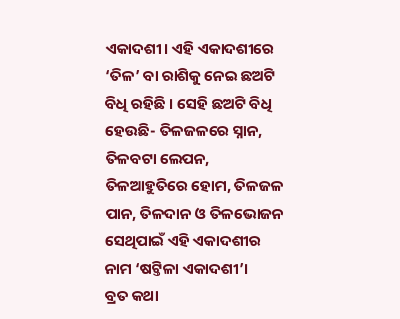ଏକାଦଶୀ। ଏହି ଏକାଦଶୀରେ ‘ତିଳ’ ବା ରାଶିକୁ ନେଇ ଛଅଟି ବିଧି ରହିଛି । ସେହି ଛଅଟି ବିଧି ହେଉଛି- ତିଳଜଳରେ ସ୍ନାନ, ତିଳବଟା ଲେପନ, ତିଳଆହୁତିରେ ହୋମ, ତିଳଜଳ ପାନ, ତିଳଦାନ ଓ ତିଳଭୋଜନ ସେଥିପାଇଁ ଏହି ଏକାଦଶୀର ନାମ ‘ଷଟ୍ତିଳା ଏକାଦଶୀ’।
ବ୍ରତ କଥା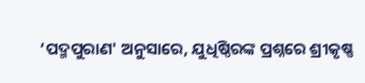‘ପଦ୍ମପୁରାଣ' ଅନୁସାରେ, ଯୁଧିଷ୍ଠିରଙ୍କ ପ୍ରଶ୍ନରେ ଶ୍ରୀକୃଷ୍ଣ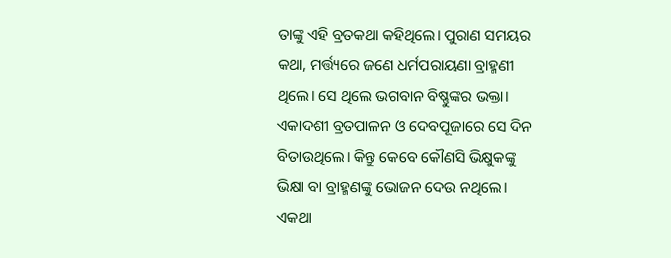ତାଙ୍କୁ ଏହି ବ୍ରତକଥା କହିଥିଲେ। ପୁରାଣ ସମୟର କଥା, ମର୍ତ୍ତ୍ୟରେ ଜଣେ ଧର୍ମପରାୟଣା ବ୍ରାହ୍ମଣୀ ଥିଲେ। ସେ ଥିଲେ ଭଗବାନ ବିଷ୍ଣୁଙ୍କର ଭକ୍ତା। ଏକାଦଶୀ ବ୍ରତପାଳନ ଓ ଦେବପୂଜାରେ ସେ ଦିନ ବିତାଉଥିଲେ। କିନ୍ତୁ କେବେ କୌଣସି ଭିକ୍ଷୁକଙ୍କୁ ଭିକ୍ଷା ବା ବ୍ରାହ୍ମଣଙ୍କୁ ଭୋଜନ ଦେଉ ନଥିଲେ।
ଏକଥା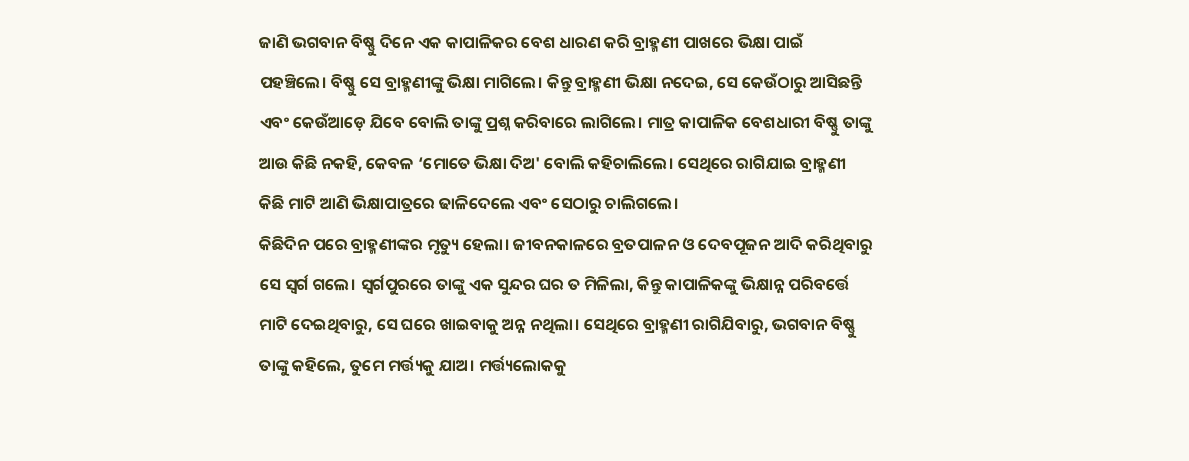ଜାଣି ଭଗବାନ ବିଷ୍ଣୁ ଦିନେ ଏକ କାପାଳିକର ବେଶ ଧାରଣ କରି ବ୍ରାହ୍ମଣୀ ପାଖରେ ଭିକ୍ଷା ପାଇଁ ପହଞ୍ଚିଲେ। ବିଷ୍ଣୁ ସେ ବ୍ରାହ୍ମଣୀଙ୍କୁ ଭିକ୍ଷା ମାଗିଲେ। କିନ୍ତୁ ବ୍ରାହ୍ମଣୀ ଭିକ୍ଷା ନଦେଇ, ସେ କେଉଁଠାରୁ ଆସିଛନ୍ତି ଏବଂ କେଉଁଆଡ଼େ ଯିବେ ବୋଲି ତାଙ୍କୁ ପ୍ରଶ୍ନ କରିବାରେ ଲାଗିଲେ। ମାତ୍ର କାପାଳିକ ବେଶଧାରୀ ବିଷ୍ଣୁ ତାଙ୍କୁ ଆଉ କିଛି ନକହି, କେବଳ ‘ମୋତେ ଭିକ୍ଷା ଦିଅ' ବୋଲି କହିଚାଲିଲେ। ସେଥିରେ ରାଗିଯାଇ ବ୍ରାହ୍ମଣୀ କିଛି ମାଟି ଆଣି ଭିକ୍ଷାପାତ୍ରରେ ଢାଳିଦେଲେ ଏବଂ ସେଠାରୁ ଚାଲିଗଲେ।
କିଛିଦିନ ପରେ ବ୍ରାହ୍ମଣୀଙ୍କର ମୃତ୍ୟୁ ହେଲା। ଜୀବନକାଳରେ ବ୍ରତପାଳନ ଓ ଦେବପୂଜନ ଆଦି କରିଥିବାରୁ ସେ ସ୍ବର୍ଗ ଗଲେ। ସ୍ବର୍ଗପୁରରେ ତାଙ୍କୁ ଏକ ସୁନ୍ଦର ଘର ତ ମିଳିଲା, କିନ୍ତୁ କାପାଳିକଙ୍କୁ ଭିକ୍ଷାନ୍ନ ପରିବର୍ତ୍ତେ ମାଟି ଦେଇଥିବାରୁ, ସେ ଘରେ ଖାଇବାକୁ ଅନ୍ନ ନଥିଲା। ସେଥିରେ ବ୍ରାହ୍ମଣୀ ରାଗିଯିବାରୁ, ଭଗବାନ ବିଷ୍ଣୁ ତାଙ୍କୁ କହିଲେ, ତୁମେ ମର୍ତ୍ତ୍ୟକୁ ଯାଅ। ମର୍ତ୍ତ୍ୟଲୋକକୁ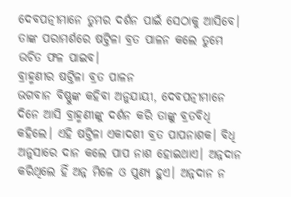ଦେବପତ୍ନୀମାନେ ତୁମର ଦର୍ଶନ ପାଇଁ ସେଠାକୁ ଆସିବେ। ତାଙ୍କ ପରାମର୍ଶରେ ଷଟ୍ତିଳା ବ୍ରତ ପାଳନ କଲେ ତୁମେ ଉଚିତ ଫଳ ପାଇବ।
ବ୍ରାହ୍ମଣୀର ଷଟ୍ତିଳା ବ୍ରତ ପାଳନ
ଭଗବାନ ବିଷ୍ଣୁଙ୍କ କହିବା ଅନୁଯାୟୀ, ଦେବପତ୍ନୀମାନେ ଦିନେ ଆସି ବ୍ରାହ୍ମଣୀଙ୍କୁ ଦର୍ଶନ କରି ତାଙ୍କୁ ବ୍ରତବିଧି କହିଲେ। ଏହି ଷଟ୍ତିଳା ଏକାଦଶୀ ବ୍ରତ ପାପନାଶକ। ବିଧି ଅନୁସାରେ ଦାନ କଲେ ପାପ ନାଶ ହୋଇଥାଏ। ଅନ୍ନଦାନ କରିଥିଲେ ହିଁ ଅନ୍ନ ମିଳେ ଓ ପୁଣ୍ୟ ହୁଏ। ଅନ୍ନଦାନ ନ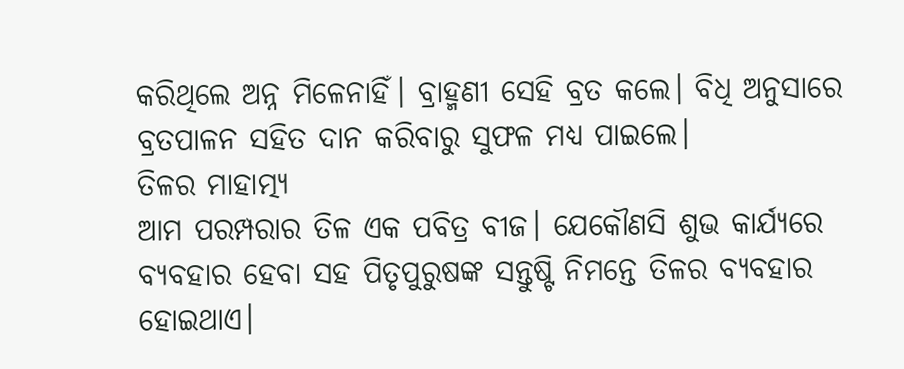କରିଥିଲେ ଅନ୍ନ ମିଳେନାହିଁ। ବ୍ରାହ୍ମଣୀ ସେହି ବ୍ରତ କଲେ। ବିଧି ଅନୁସାରେ ବ୍ରତପାଳନ ସହିତ ଦାନ କରିବାରୁ ସୁଫଳ ମଧ୍ୟ ପାଇଲେ।
ତିଳର ମାହାତ୍ମ୍ୟ
ଆମ ପରମ୍ପରାର ତିଳ ଏକ ପବିତ୍ର ବୀଜ। ଯେକୌଣସି ଶୁଭ କାର୍ଯ୍ୟରେ ବ୍ଯବହାର ହେବା ସହ ପିତୃପୁରୁଷଙ୍କ ସନ୍ତୁଷ୍ଟି ନିମନ୍ତେ ତିଳର ବ୍ଯବହାର ହୋଇଥାଏ।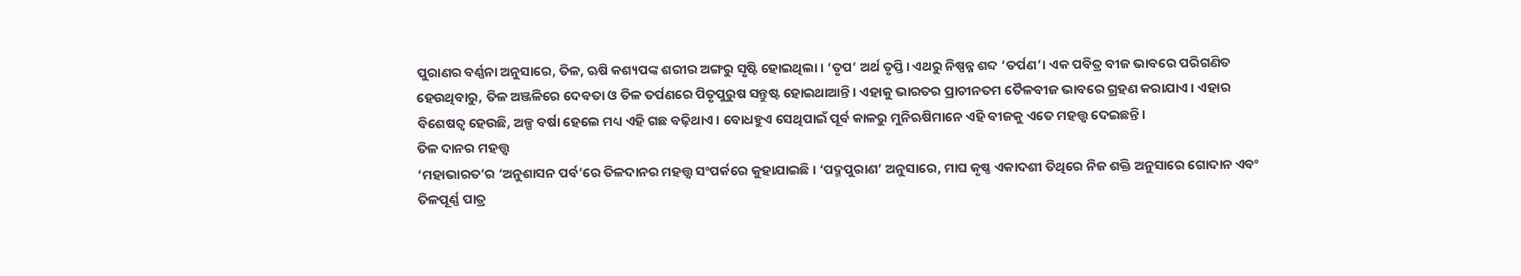ପୁରାଣର ବର୍ଣ୍ଣନା ଅନୁସାରେ, ତିଳ, ଋଷି କଶ୍ୟପଙ୍କ ଶରୀର ଅଙ୍ଗରୁ ସୃଷ୍ଟି ହୋଇଥିଲା। ‘ତୃପ’ ଅର୍ଥ ତୃପ୍ତି। ଏଥରୁ ନିଷ୍ପନ୍ନ ଶବ୍ଦ ‘ତର୍ପଣ’। ଏକ ପବିତ୍ର ବୀଜ ଭାବରେ ପରିଗଣିତ ହେଉଥିବାରୁ, ତିଳ ଅଞ୍ଜଳିରେ ଦେବତା ଓ ତିଳ ତର୍ପଣରେ ପିତୃପୁରୁଷ ସନ୍ତୁଷ୍ଟ ହୋଇଥାଆନ୍ତି। ଏହାକୁ ଭାରତର ପ୍ରାଚୀନତମ ତୈଳବୀଜ ଭାବରେ ଗ୍ରହଣ କରାଯାଏ। ଏହାର ବିଶେଷତ୍ୱ ହେଉଛି, ଅଳ୍ପ ବର୍ଷା ହେଲେ ମଧ୍ୟ ଏହି ଗଛ ବଢ଼ିଥାଏ। ବୋଧହୁଏ ସେଥିପାଇଁ ପୂର୍ବ କାଳରୁ ମୁନିଋଷିମାନେ ଏହି ବୀଜକୁ ଏତେ ମହତ୍ତ୍ୱ ଦେଇଛନ୍ତି।
ତିଳ ଦାନର ମହତ୍ତ୍ୱ
‘ମହାଭାରତ’ର ‘ଅନୁଶାସନ ପର୍ବ’ରେ ତିଳଦାନର ମହତ୍ତ୍ୱ ସଂପର୍କରେ କୁହାଯାଇଛି। ‘ପଦ୍ମପୁରାଣ’ ଅନୁସାରେ, ମାଘ କୃଷ୍ଣ ଏକାଦଶୀ ତିଥିରେ ନିଜ ଶକ୍ତି ଅନୁସାରେ ଗୋଦାନ ଏବଂ ତିଳପୂର୍ଣ୍ଣ ପାତ୍ର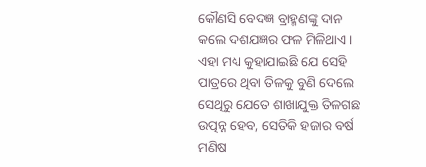କୌଣସି ବେଦଜ୍ଞ ବ୍ରାହ୍ମଣଙ୍କୁ ଦାନ କଲେ ଦଶଯଜ୍ଞର ଫଳ ମିଳିଥାଏ। ଏହା ମଧ୍ୟ କୁହାଯାଇଛି ଯେ ସେହି ପାତ୍ରରେ ଥିବା ତିଳକୁ ବୁଣି ଦେଲେ ସେଥିରୁ ଯେତେ ଶାଖାଯୁକ୍ତ ତିଳଗଛ ଉତ୍ପନ୍ନ ହେବ, ସେତିକି ହଜାର ବର୍ଷ ମଣିଷ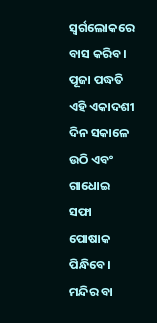ସ୍ୱର୍ଗଲୋକରେ ବାସ କରିବ।
ପୂଜା ପଦ୍ଧତି
ଏହି ଏକାଦଶୀ ଦିନ ସକାଳେ ଉଠି ଏବଂ ଗାଧୋଇ ସଫା ପୋଷାକ ପିନ୍ଧିବେ। ମନ୍ଦିର ବା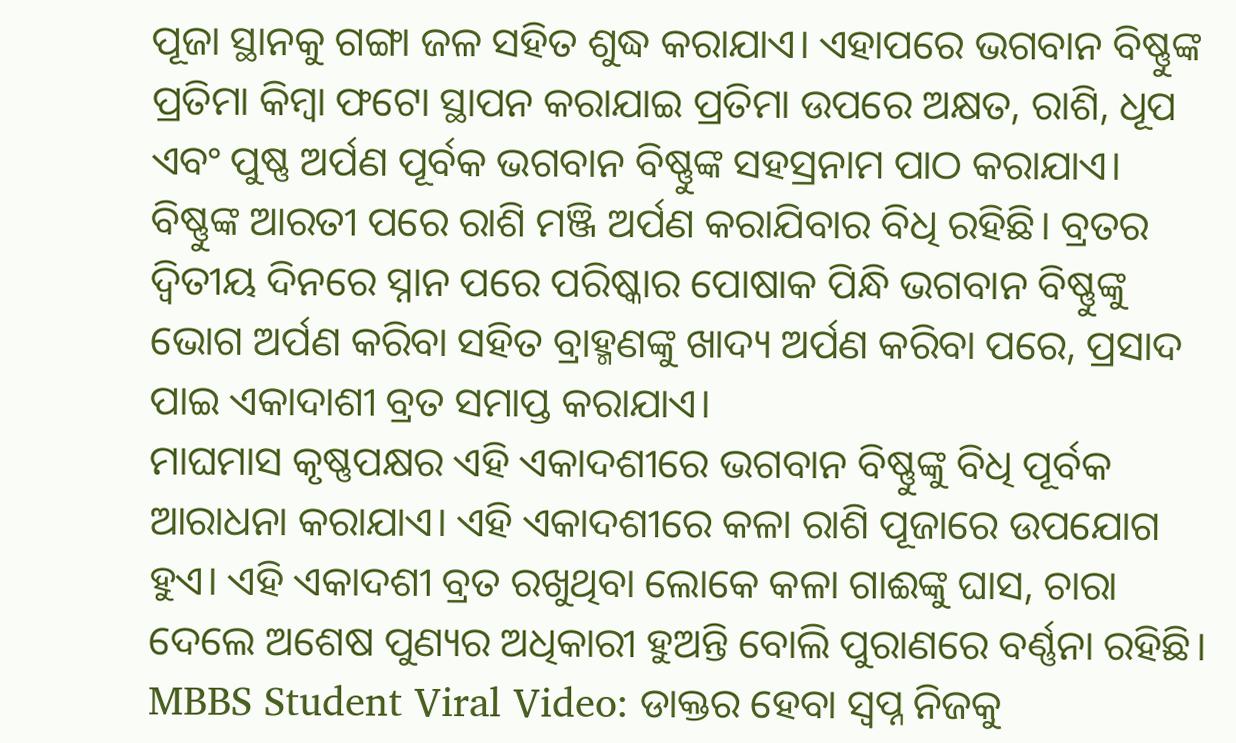ପୂଜା ସ୍ଥାନକୁ ଗଙ୍ଗା ଜଳ ସହିତ ଶୁଦ୍ଧ କରାଯାଏ। ଏହାପରେ ଭଗବାନ ବିଷ୍ଣୁଙ୍କ ପ୍ରତିମା କିମ୍ବା ଫଟୋ ସ୍ଥାପନ କରାଯାଇ ପ୍ରତିମା ଉପରେ ଅକ୍ଷତ, ରାଶି, ଧୂପ ଏବଂ ପୁଷ୍ଣ ଅର୍ପଣ ପୂର୍ବକ ଭଗବାନ ବିଷ୍ଣୁଙ୍କ ସହସ୍ରନାମ ପାଠ କରାଯାଏ।
ବିଷ୍ଣୁଙ୍କ ଆରତୀ ପରେ ରାଶି ମଞ୍ଜି ଅର୍ପଣ କରାଯିବାର ବିଧି ରହିଛି। ବ୍ରତର ଦ୍ୱିତୀୟ ଦିନରେ ସ୍ନାନ ପରେ ପରିଷ୍କାର ପୋଷାକ ପିନ୍ଧି ଭଗବାନ ବିଷ୍ଣୁଙ୍କୁ ଭୋଗ ଅର୍ପଣ କରିବା ସହିତ ବ୍ରାହ୍ମଣଙ୍କୁ ଖାଦ୍ୟ ଅର୍ପଣ କରିବା ପରେ, ପ୍ରସାଦ ପାଇ ଏକାଦାଶୀ ବ୍ରତ ସମାପ୍ତ କରାଯାଏ।
ମାଘମାସ କୃଷ୍ଣପକ୍ଷର ଏହି ଏକାଦଶୀରେ ଭଗବାନ ବିଷ୍ଣୁଙ୍କୁ ବିଧି ପୂର୍ବକ ଆରାଧନା କରାଯାଏ। ଏହି ଏକାଦଶୀରେ କଳା ରାଶି ପୂଜାରେ ଉପଯୋଗ ହୁଏ। ଏହି ଏକାଦଶୀ ବ୍ରତ ରଖୁଥିବା ଲୋକେ କଳା ଗାଈଙ୍କୁ ଘାସ, ଚାରା ଦେଲେ ଅଶେଷ ପୁଣ୍ୟର ଅଧିକାରୀ ହୁଅନ୍ତି ବୋଲି ପୁରାଣରେ ବର୍ଣ୍ଣନା ରହିଛି।
MBBS Student Viral Video: ଡାକ୍ତର ହେବା ସ୍ୱପ୍ନ ନିଜକୁ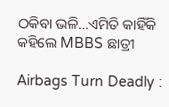ଠକିବା ଭଳି…ଏମିତି କାହିଁକି କହିଲେ MBBS ଛାତ୍ରୀ

Airbags Turn Deadly :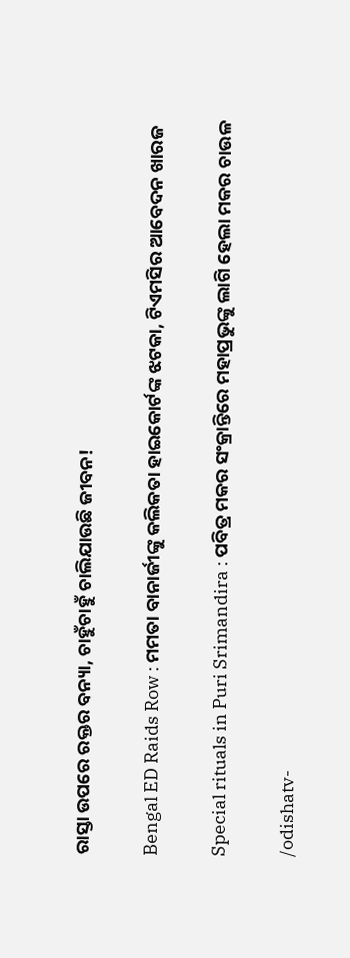ରାସ୍ତା ଉପରେ ରକ୍ତର ବନ୍ୟା, ଚାହୁଁଚାହୁଁ ଚାଲିଯାଉଛି ଜୀବନ!

Bengal ED Raids Row : ମମତା ବାନାର୍ଜୀଙ୍କୁ କଲିକତା ହାଇକୋର୍ଟଙ୍କ ଝଟକା, ଟିଏମସିର ଆବେଦନ ଖାରଜ

Special rituals in Puri Srimandira : ପବିତ୍ର ମକର ସଂକ୍ରାନ୍ତିରେ ମହାପ୍ରଭୁଙ୍କୁ ଲାଗି ହେଲା ମକର ଚାଉଳ

/odishatv-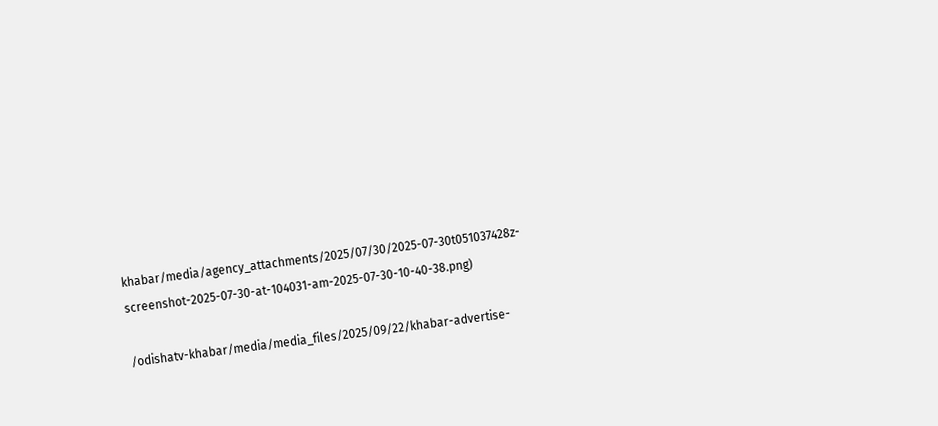khabar/media/agency_attachments/2025/07/30/2025-07-30t051037428z-screenshot-2025-07-30-at-104031-am-2025-07-30-10-40-38.png)

/odishatv-khabar/media/media_files/2025/09/22/khabar-advertise-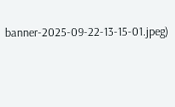banner-2025-09-22-13-15-01.jpeg)